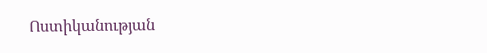Ոստիկանության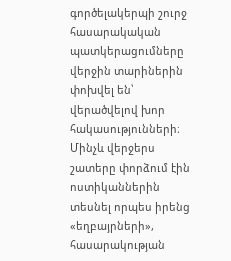գործելակերպի շուրջ հասարակական պատկերացումները վերջին տարիներին փոխվել են՝ վերածվելով խոր հակասությունների։ Մինչև վերջերս շատերը փորձում էին ոստիկաններին տեսնել որպես իրենց «եղբայրների», հասարակության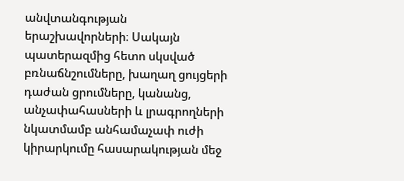անվտանգության երաշխավորների։ Սակայն պատերազմից հետո սկսված բռնաճնշումները, խաղաղ ցույցերի դաժան ցրումները, կանանց, անչափահասների և լրագրողների նկատմամբ անհամաչափ ուժի կիրարկումը հասարակության մեջ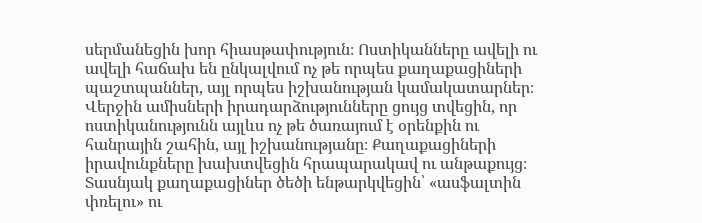սերմանեցին խոր հիասթափություն։ Ոստիկանները ավելի ու ավելի հաճախ են ընկալվում ոչ թե որպես քաղաքացիների պաշտպաններ, այլ որպես իշխանության կամակատարներ։
Վերջին ամիսների իրադարձությունները ցույց տվեցին, որ ոստիկանությունն այլևս ոչ թե ծառայում է օրենքին ու հանրային շահին, այլ իշխանությանը։ Քաղաքացիների իրավունքները խախտվեցին հրապարակավ ու անթաքույց։ Տասնյակ քաղաքացիներ ծեծի ենթարկվեցին՝ «ասֆալտին փռելու» ու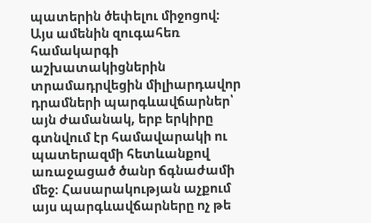պատերին ծեփելու միջոցով։ Այս ամենին զուգահեռ համակարգի աշխատակիցներին տրամադրվեցին միլիարդավոր դրամների պարգևավճարներ՝ այն ժամանակ, երբ երկիրը գտնվում էր համավարակի ու պատերազմի հետևանքով առաջացած ծանր ճգնաժամի մեջ։ Հասարակության աչքում այս պարգևավճարները ոչ թե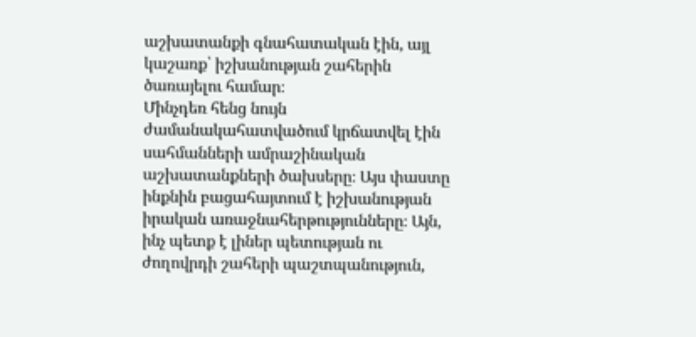աշխատանքի գնահատական էին, այլ կաշառք՝ իշխանության շահերին ծառայելու համար։
Մինչդեռ հենց նույն ժամանակահատվածում կրճատվել էին սահմանների ամրաշինական աշխատանքների ծախսերը։ Այս փաստը ինքնին բացահայտում է իշխանության իրական առաջնահերթությունները։ Այն, ինչ պետք է լիներ պետության ու ժողովրդի շահերի պաշտպանություն,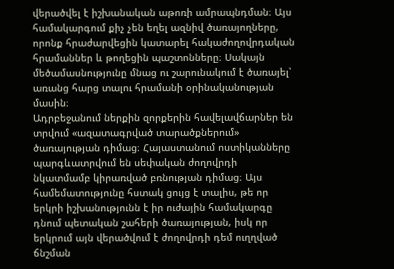վերածվել է իշխանական աթոռի ամրապնդման։ Այս համակարգում քիչ չեն եղել ազնիվ ծառայողները, որոնք հրաժարվեցին կատարել հակաժողովրդական հրամաններ և թողեցին պաշտոնները։ Սակայն մեծամասնությունը մնաց ու շարունակում է ծառայել՝ առանց հարց տալու հրամանի օրինականության մասին։
Ադրբեջանում ներքին զորքերին հավելավճարներ են տրվում «ազատագրված տարածքներում» ծառայության դիմաց։ Հայաստանում ոստիկանները պարգևատրվում են սեփական ժողովրդի նկատմամբ կիրառված բռնության դիմաց։ Այս համեմատությունը հստակ ցույց է տալիս, թե որ երկրի իշխանությունն է իր ուժային համակարգը դնում պետական շահերի ծառայության, իսկ որ երկրում այն վերածվում է ժողովրդի դեմ ուղղված ճնշման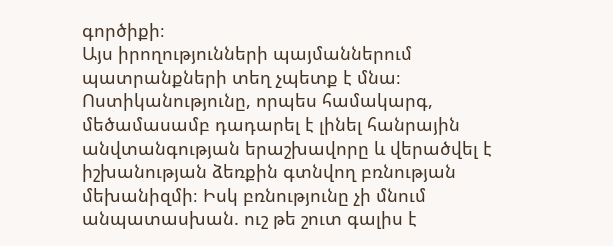գործիքի։
Այս իրողությունների պայմաններում պատրանքների տեղ չպետք է մնա։ Ոստիկանությունը, որպես համակարգ, մեծամասամբ դադարել է լինել հանրային անվտանգության երաշխավորը և վերածվել է իշխանության ձեռքին գտնվող բռնության մեխանիզմի։ Իսկ բռնությունը չի մնում անպատասխան. ուշ թե շուտ գալիս է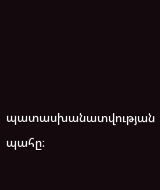պատասխանատվության պահը։